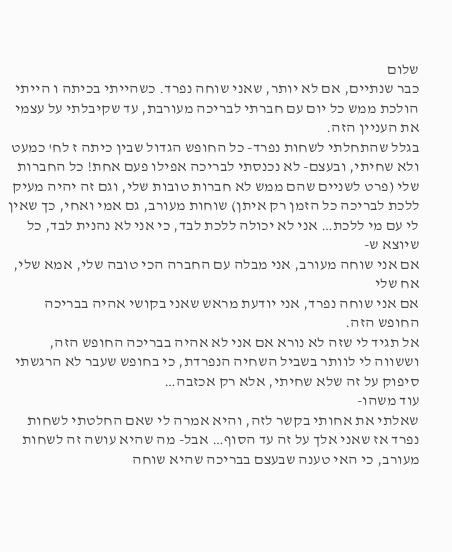שלום
כבר שנתיים, אם לא יותר, שאני שוחה נפרד. כשהייתי בכיתה ו הייתי הולכת ממש כל יום עם חברתי לבריכה מעורבת, עד שקיבלתי על עצמי את העניין הזה.
בגלל שהתחלתי לשחות נפרד- כל החופש הגדול שבין כיתה ז לח' כמעט ולא שחיתי, ובעצם- לא נכנסתי לבריכה אפילו פעם אחת! כל החברות שלי (פרט לשניים שהם ממש לא חברות טובות שלי, וגם זה יהיה מעיק ללכת לבריכה כל הזמן רק איתן) שוחות מעורב, גם אמי ואחי, כך שאין לי עם מי ללכת… אני לא יכולה ללכת לבד, כי אני לא נהנית לבד, כל שיוצא ש-
אם אני שוחה מעורב, אני מבלה עם החברה הכי טובה שלי, אמא שלי, אח שלי
אם אני שוחה נפרד, אני יודעת מראש שאני בקושי אהיה בבריכה החופש הזה.
אל תגיד לי שזה לא נורא אם אני לא אהיה בבריכה החופש הזה, וששווה לי לוותר בשביל השחיה הנפרדת, כי בחופש שעבר לא הרגשתי סיפוק על זה שלא שחיתי, אלא רק אכזבה…
עוד משהו-
שאלתי את אחותי בקשר לזה, והיא אמרה לי שאם החלטתי לשחות נפרד אז שאני אלך על זה עד הסוף… אבל- מה שהיא עושה זה לשחות מעורב, כי האי טענה שבעצם בבריכה שהיא שוחה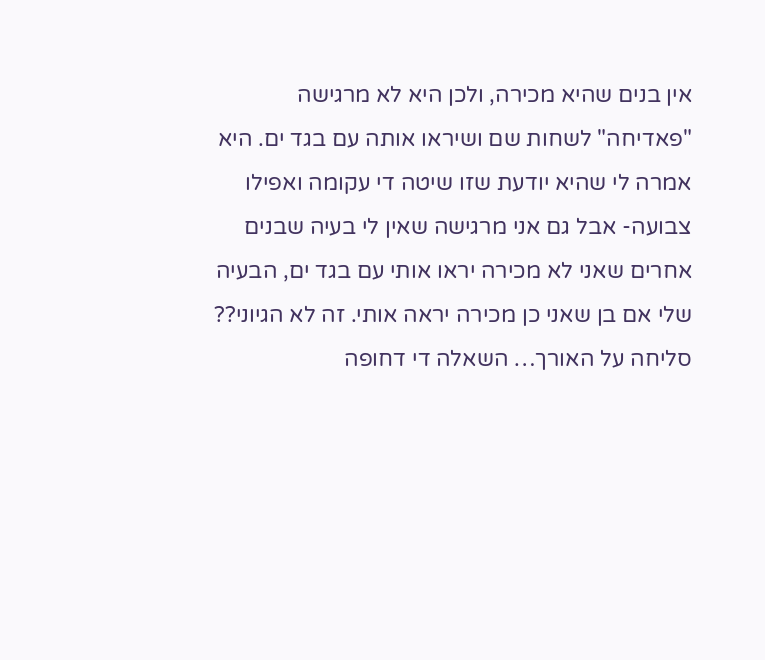אין בנים שהיא מכירה, ולכן היא לא מרגישה "פאדיחה" לשחות שם ושיראו אותה עם בגד ים. היא אמרה לי שהיא יודעת שזו שיטה די עקומה ואפילו צבועה- אבל גם אני מרגישה שאין לי בעיה שבנים אחרים שאני לא מכירה יראו אותי עם בגד ים, הבעיה שלי אם בן שאני כן מכירה יראה אותי. זה לא הגיוני??
סליחה על האורך… השאלה די דחופה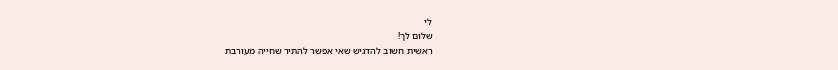לי
שלום לך!
ראשית חשוב להדגיש שאי אפשר להתיר שחייה מעורבת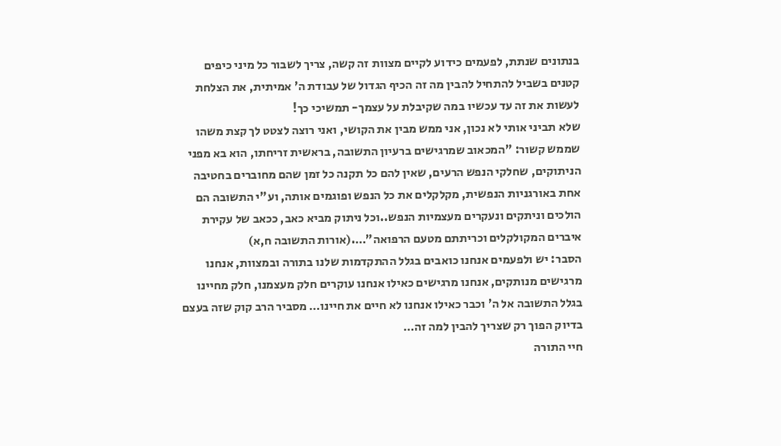בנתונים שנתת, לפעמים כידוע לקיים מצוות זה קשה, צריך לשבור כל מיני כיפים קטנים בשביל להתחיל להבין מה זה הכיף הגדול של עבודת ה' אמיתית, את הצלחת לעשות את זה עד עכשיו במה שקיבלת על עצמך- תמשיכי כך!
שלא תביני אותי לא נכון, אני ממש מבין את הקושי, ואני רוצה לצטט לך קצת משהו שממש קשור: "המכאוב שמרגישים ברעיון התשובה, בראשית זריחתו, הוא בא מפני הניתוקים, שחלקי הנפש הרעים, שאין להם כל תקנה כל זמן שהם מחוברים בחטיבה אחת באורגניות הנפשית, מקלקלים את כל הנפש ופוגמים אותה, וע"י התשובה הם הולכים וניתקים ונעקרים מעצמיות הנפש..וכל ניתוק מביא כאב, ככאב של עקירת איברים המקולקלים וכריתתם מטעם הרפואה"….(אורות התשובה ח,א)
הסבר: יש ולפעמים אנחנו כואבים בגלל ההתקדמות שלנו בתורה ובמצוות, אנחנו מרגישים מנותקים, אנחנו מרגישים כאילו אנחנו עוקרים חלק מעצמנו, חלק מחיינו בגלל התשובה אל ה' וכבר כאילו אנחנו לא חיים את חיינו… מסביר הרב קוק שזה בעצם בדיוק הפוך רק שצריך להבין למה זה…
חיי התורה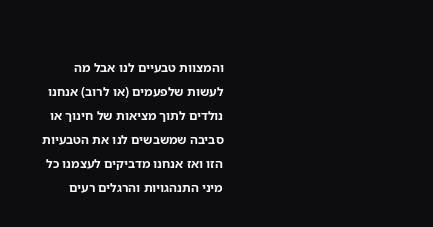והמצוות טבעיים לנו אבל מה לעשות שלפעמים (או לרוב) אנחנו נולדים לתוך מציאות של חינוך או סביבה שמשבשים לנו את הטבעיות הזו ואז אנחנו מדביקים לעצמנו כל מיני התנהגויות והרגלים רעים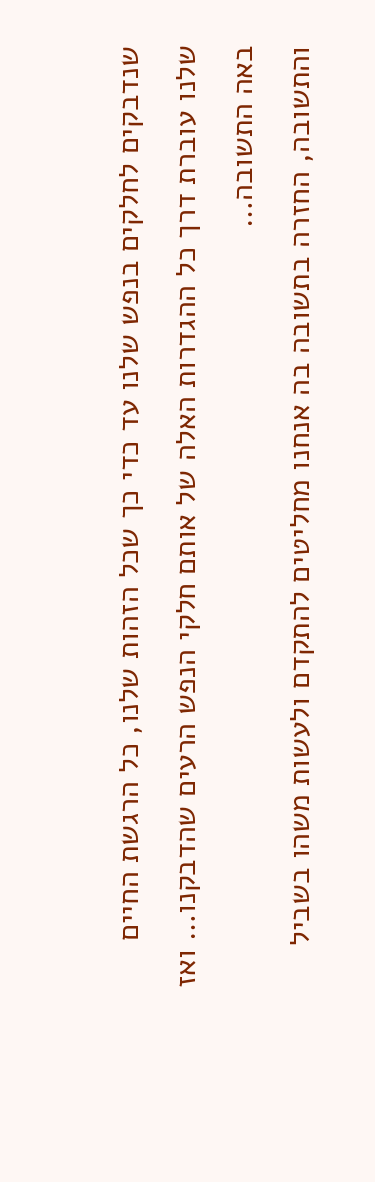שנדבקים לחלקים בנפש שלנו עד כדי כך שכל הזהות שלנו, כל הרגשת החיים שלנו עוברת דרך כל ההגדרות האלה של אותם חלקי הנפש הרעים שהדבקנו… ואז באה התשובה…
והתשובה, החזרה בתשובה בה אנחנו מחליטים להתקדם ולעשות משהו בשביל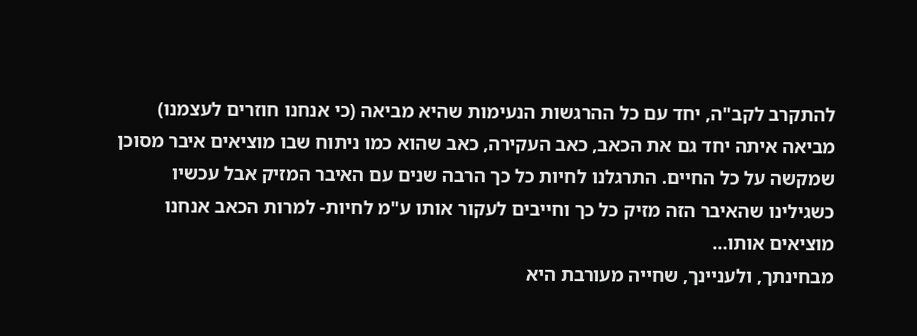להתקרב לקב"ה, יחד עם כל ההרגשות הנעימות שהיא מביאה (כי אנחנו חוזרים לעצמנו) מביאה איתה יחד גם את הכאב, כאב העקירה, כאב שהוא כמו ניתוח שבו מוציאים איבר מסוכן שמקשה על כל החיים. התרגלנו לחיות כל כך הרבה שנים עם האיבר המזיק אבל עכשיו כשגילינו שהאיבר הזה מזיק כל כך וחייבים לעקור אותו ע"מ לחיות- למרות הכאב אנחנו מוציאים אותו…
מבחינתך, ולעניינך, שחייה מעורבת היא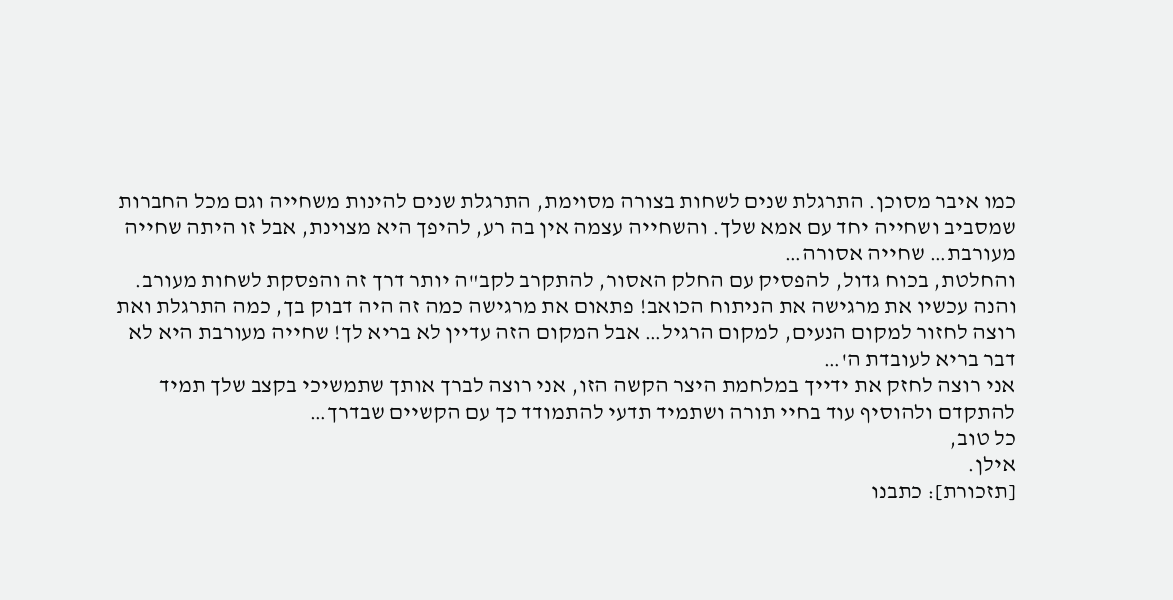כמו איבר מסוכן. התרגלת שנים לשחות בצורה מסוימת, התרגלת שנים להינות משחייה וגם מכל החברות שמסביב ושחייה יחד עם אמא שלך. והשחייה עצמה אין בה רע, להיפך היא מצוינת, אבל זו היתה שחייה מעורבת… שחייה אסורה…
והחלטת, בכוח גדול, להפסיק עם החלק האסור, להתקרב לקב"ה יותר דרך זה והפסקת לשחות מעורב. והנה עכשיו את מרגישה את הניתוח הכואב! פתאום את מרגישה כמה זה היה דבוק בך, כמה התרגלת ואת רוצה לחזור למקום הנעים, למקום הרגיל… אבל המקום הזה עדיין לא בריא לך! שחייה מעורבת היא לא דבר בריא לעובדת ה'…
אני רוצה לחזק את ידייך במלחמת היצר הקשה הזו, אני רוצה לברך אותך שתמשיכי בקצב שלך תמיד להתקדם ולהוסיף עוד בחיי תורה ושתמיד תדעי להתמודד כך עם הקשיים שבדרך…
כל טוב,
אילן.
[תזכורת]: כתבנו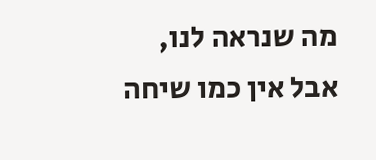מה שנראה לנו, אבל אין כמו שיחה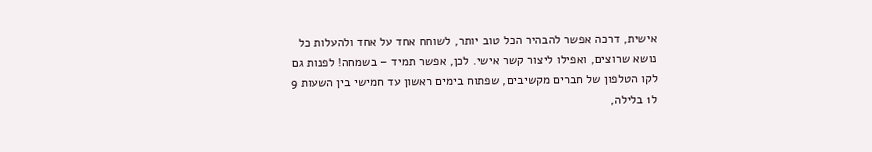אישית, דרכה אפשר להבהיר הכל טוב יותר, לשוחח אחד על אחד ולהעלות כל נושא שרוצים, ואפילו ליצור קשר אישי. לכן, אפשר תמיד – בשמחה! לפנות גם לקו הטלפון של חברים מקשיבים, שפתוח בימים ראשון עד חמישי בין השעות 9 ל1 בלילה,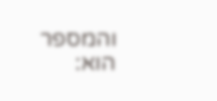והמספר הוא: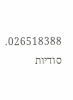026518388. סודיות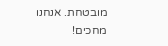מובטחת. אנחנו מחכים!